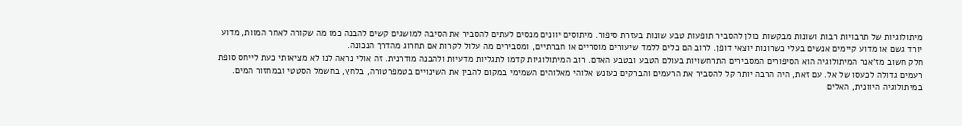מיתולוגיות של תרבויות רבות ושונות מבקשות כולן להסביר תופעות טבע שונות בעזרת סיפור. מיתוסים יוונים מנסים לעתים להסביר את הסיבה למושגים קשים להבנה כמו מה שקורה לאחר המוות, מדוע יורד גשם או מדוע קיימים אנשים בעלי כשרונות יוצאי דופן. לרוב הם כלים ללמד שיעורים מוסריים או חברתיים, ומסבירים מה עלול לקרות אם תחרוג מהדרך הנכונה.
חלק חשוב מז'אנר המיתולוגיה הוא הסיפורים המסבירים התרחשויות בעולם הטבע ובטבע האדם. רוב המיתולוגיות קדמו לתגליות מדעיות ולהבנה מודרנית. זה אולי נראה לנו לא מציאותי כעת לייחס סופת רעמים גדולה לכעסו של אל. עם זאת, היה הרבה יותר קל להסביר את הרעמים והברקים כעונש אלוהי מאלוהים השמימי במקום להבין את השינויים בטמפרטורה, בלחץ, בחשמל הסטטי ובמחזור המים.
במיתולוגיה היוונית, האלים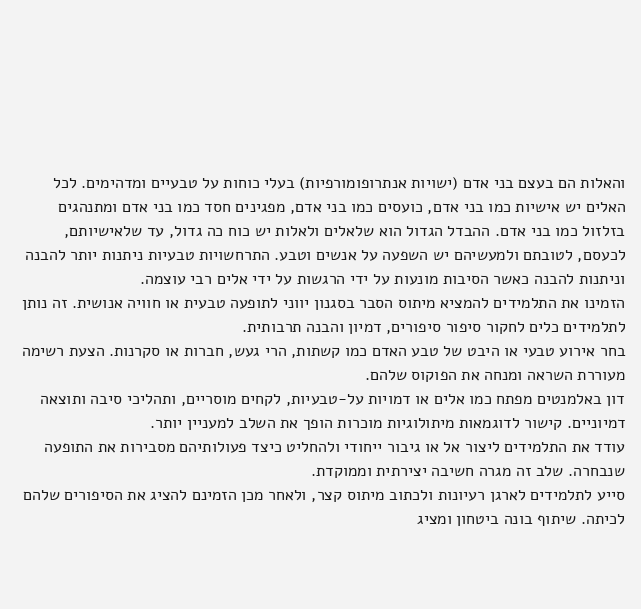והאלות הם בעצם בני אדם (ישויות אנתרופומורפיות) בעלי כוחות על טבעיים ומדהימים. לכל האלים יש אישיות כמו בני אדם, כועסים כמו בני אדם, מפגינים חסד כמו בני אדם ומתנהגים בזלזול כמו בני אדם. ההבדל הגדול הוא שלאלים ולאלות יש כוח כה גדול, עד שלאישיותם, לכעסם, לטובתם ולמעשיהם יש השפעה על אנשים וטבע. התרחשויות טבעיות ניתנות יותר להבנה וניתנות להבנה כאשר הסיבות מונעות על ידי הרגשות על ידי אלים רבי עוצמה.
הזמינו את התלמידים להמציא מיתוס הסבר בסגנון יווני לתופעה טבעית או חוויה אנושית. זה נותן לתלמידים כלים לחקור סיפור סיפורים, דמיון והבנה תרבותית.
בחר אירוע טבעי או היבט של טבע האדם כמו קשתות, הרי געש, חברות או סקרנות. הצעת רשימה מעוררת השראה ומנחה את הפוקוס שלהם.
דון באלמנטים מפתח כמו אלים או דמויות על-טבעיות, לקחים מוסריים, ותהליכי סיבה ותוצאה דמיוניים. קישור לדוגמאות מיתולוגיות מוכרות הופך את השלב למעניין יותר.
עודד את התלמידים ליצור אל או גיבור ייחודי ולהחליט כיצד פעולותיהם מסבירות את התופעה שנבחרה. שלב זה מגרה חשיבה יצירתית וממוקדת.
סייע לתלמידים לארגן רעיונות ולכתוב מיתוס קצר, ולאחר מכן הזמינם להציג את הסיפורים שלהם לכיתה. שיתוף בונה ביטחון ומציג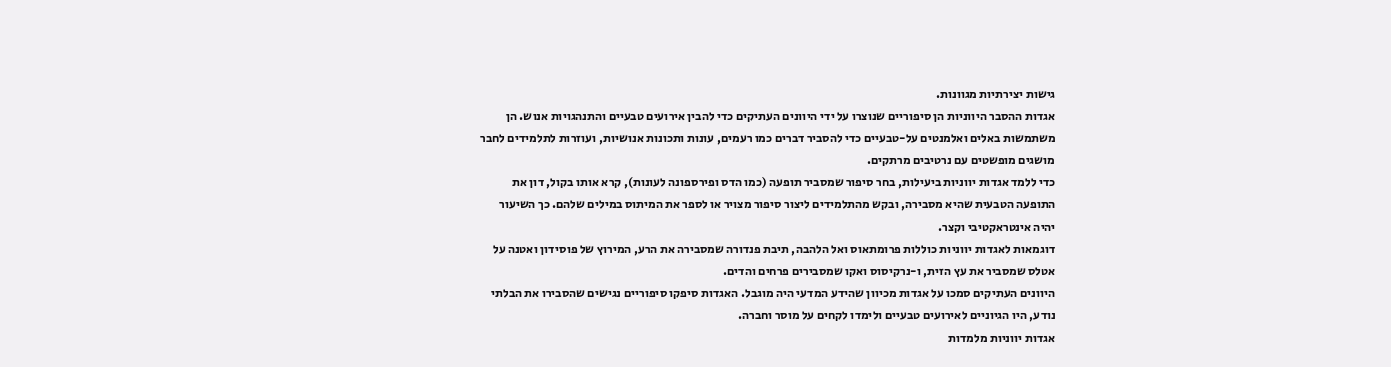גישות יצירתיות מגוונות.
אגדות ההסבר היווניות הן סיפוריים שנוצרו על ידי היוונים העתיקים כדי להבין אירועים טבעיים והתנהגויות אנוש. הן משתמשות באלים ואלמנטים על-טבעיים כדי להסביר דברים כמו רעמים, עונות ותכונות אנושיות, ועוזרות לתלמידים לחבר מושגים מופשטים עם נרטיבים מרתקים.
כדי ללמד אגדות יווניות ביעילות, בחר סיפור שמסביר תופעה (כמו הדס ופירספונה לעונות), קרא אותו בקול, דון את התופעה הטבעית שהיא מסבירה, ובקש מהתלמידים ליצור סיפור מצויר או לספר את המיתוס במילים שלהם. כך השיעור יהיה אינטראקטיבי וקצר.
דוגמאות לאגדות יווניות כוללות פרומתאוס ואל הלהבה, תיבת פנדורה שמסבירה את הרע, המירוץ של פוסידון ואטנה על אטלס שמסביר את עץ הזית, ו-נרקיסוס ואקו שמסבירים פרחים והדים.
היוונים העתיקים סמכו על אגדות מכיוון שהידע המדעי היה מוגבל. האגדות סיפקו סיפוריים נגישים שהסבירו את הבלתי נודע, היו הגיוניים לאירועים טבעיים ולימדו לקחים על מוסר וחברה.
אגדות יווניות מלמדות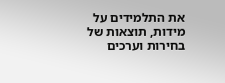את התלמידים על מידות, תוצאות של בחירות וערכים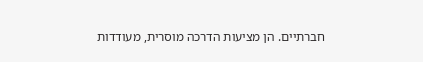חברתיים. הן מציעות הדרכה מוסרית, מעודדות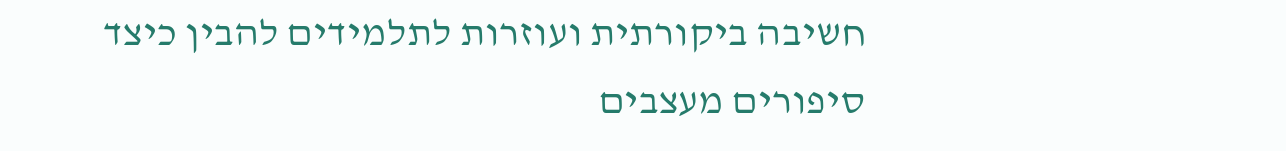חשיבה ביקורתית ועוזרות לתלמידים להבין כיצד סיפורים מעצבים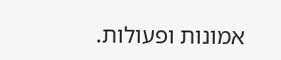אמונות ופעולות.